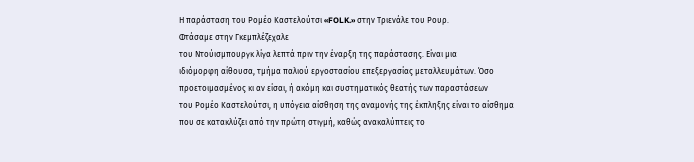Η παράσταση του Ρομέο Καστελούτσι «FOLK.» στην Τριενάλε του Ρουρ.
Φτάσαμε στην Γκεμπλέζεχαλε
του Ντούισμπουργκ λίγα λεπτά πριν την έναρξη της παράστασης. Είναι μια
ιδιόμορφη αίθουσα, τμήμα παλιού εργοστασίου επεξεργασίας μεταλλευμάτων. Όσο
προετοιμασμένος κι αν είσαι, ή ακόμη και συστηματικός θεατής των παραστάσεων
του Ρομέο Καστελούτσι, η υπόγεια αίσθηση της αναμονής της έκπληξης είναι το αίσθημα
που σε κατακλύζει από την πρώτη στιγμή, καθώς ανακαλύπτεις το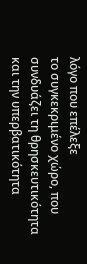λόγο που επέλεξε
το συγκεκριμένο χώρο, που συνδυάζει τη θρησκευτικότητα και την υπερβατικότητα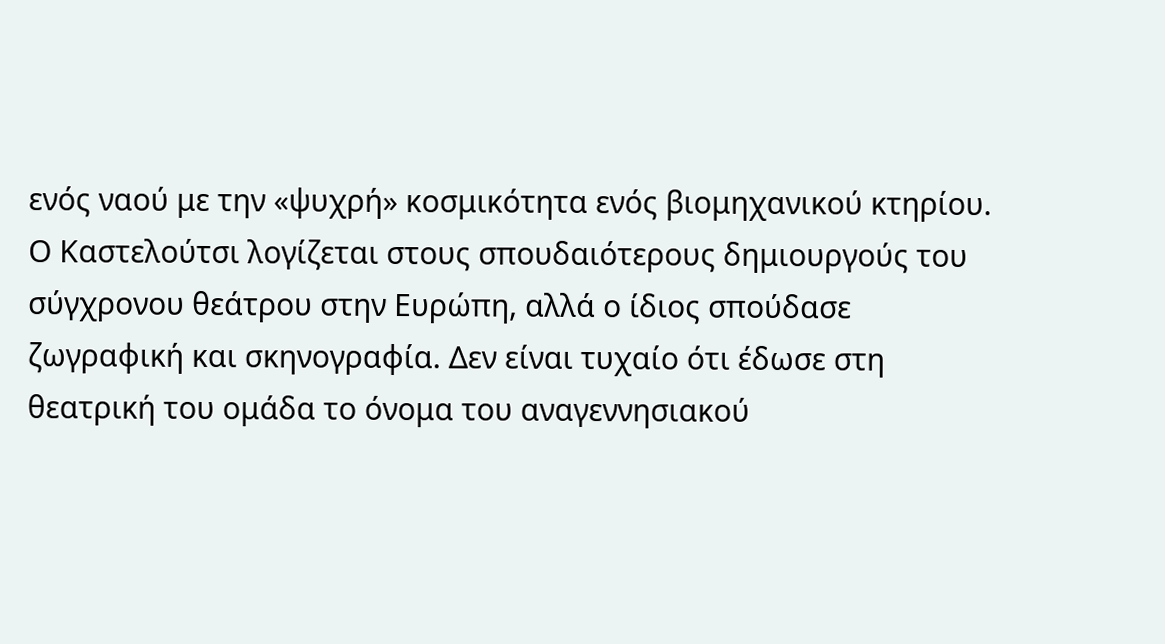ενός ναού με την «ψυχρή» κοσμικότητα ενός βιομηχανικού κτηρίου.
Ο Καστελούτσι λογίζεται στους σπουδαιότερους δημιουργούς του σύγχρονου θεάτρου στην Ευρώπη, αλλά ο ίδιος σπούδασε ζωγραφική και σκηνογραφία. Δεν είναι τυχαίο ότι έδωσε στη θεατρική του ομάδα το όνομα του αναγεννησιακού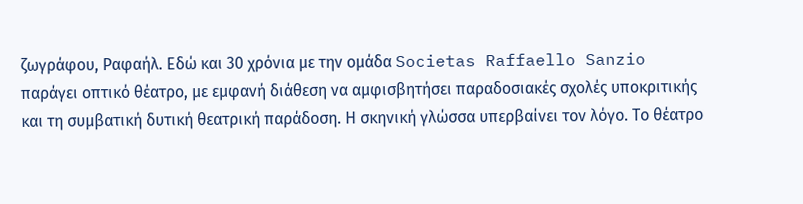ζωγράφου, Ραφαήλ. Εδώ και 30 χρόνια με την ομάδα Societas Raffaello Sanzio παράγει οπτικό θέατρο, με εμφανή διάθεση να αμφισβητήσει παραδοσιακές σχολές υποκριτικής και τη συμβατική δυτική θεατρική παράδοση. Η σκηνική γλώσσα υπερβαίνει τον λόγο. Το θέατρο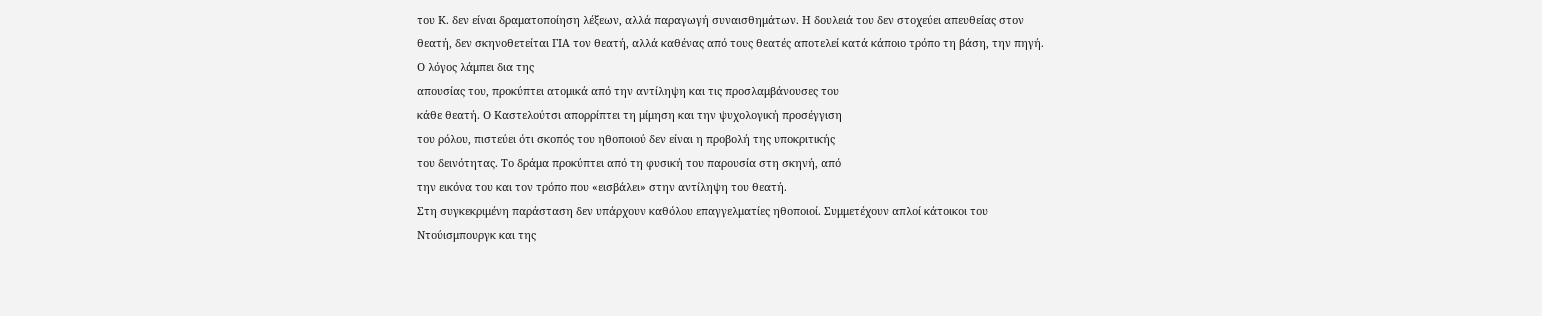του Κ. δεν είναι δραματοποίηση λέξεων, αλλά παραγωγή συναισθημάτων. Η δουλειά του δεν στοχεύει απευθείας στον θεατή, δεν σκηνοθετείται ΓΙΑ τον θεατή, αλλά καθένας από τους θεατές αποτελεί κατά κάποιο τρόπο τη βάση, την πηγή.
Ο λόγος λάμπει δια της
απουσίας του, προκύπτει ατομικά από την αντίληψη και τις προσλαμβάνουσες του
κάθε θεατή. Ο Καστελούτσι απορρίπτει τη μίμηση και την ψυχολογική προσέγγιση
του ρόλου, πιστεύει ότι σκοπός του ηθοποιού δεν είναι η προβολή της υποκριτικής
του δεινότητας. Το δράμα προκύπτει από τη φυσική του παρουσία στη σκηνή, από
την εικόνα του και τον τρόπο που «εισβάλει» στην αντίληψη του θεατή.
Στη συγκεκριμένη παράσταση δεν υπάρχουν καθόλου επαγγελματίες ηθοποιοί. Συμμετέχουν απλοί κάτοικοι του Ντούισμπουργκ και της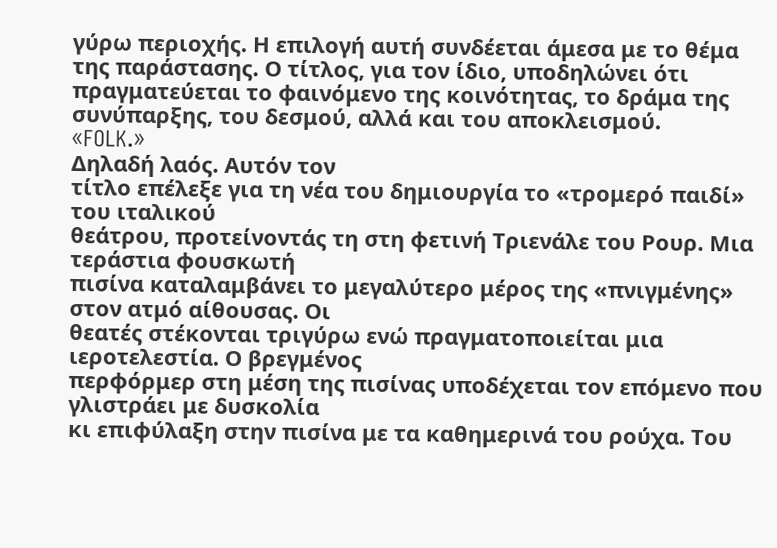γύρω περιοχής. Η επιλογή αυτή συνδέεται άμεσα με το θέμα της παράστασης. Ο τίτλος, για τον ίδιο, υποδηλώνει ότι πραγματεύεται το φαινόμενο της κοινότητας, το δράμα της συνύπαρξης, του δεσμού, αλλά και του αποκλεισμού.
«FOLK.»
Δηλαδή λαός. Αυτόν τον
τίτλο επέλεξε για τη νέα του δημιουργία το «τρομερό παιδί» του ιταλικού
θεάτρου, προτείνοντάς τη στη φετινή Τριενάλε του Ρουρ. Μια τεράστια φουσκωτή
πισίνα καταλαμβάνει το μεγαλύτερο μέρος της «πνιγμένης» στον ατμό αίθουσας. Οι
θεατές στέκονται τριγύρω ενώ πραγματοποιείται μια ιεροτελεστία. Ο βρεγμένος
περφόρμερ στη μέση της πισίνας υποδέχεται τον επόμενο που γλιστράει με δυσκολία
κι επιφύλαξη στην πισίνα με τα καθημερινά του ρούχα. Του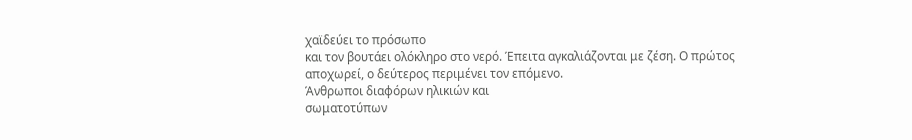χαϊδεύει το πρόσωπο
και τον βουτάει ολόκληρο στο νερό. Έπειτα αγκαλιάζονται με ζέση. Ο πρώτος
αποχωρεί, ο δεύτερος περιμένει τον επόμενο.
Άνθρωποι διαφόρων ηλικιών και
σωματοτύπων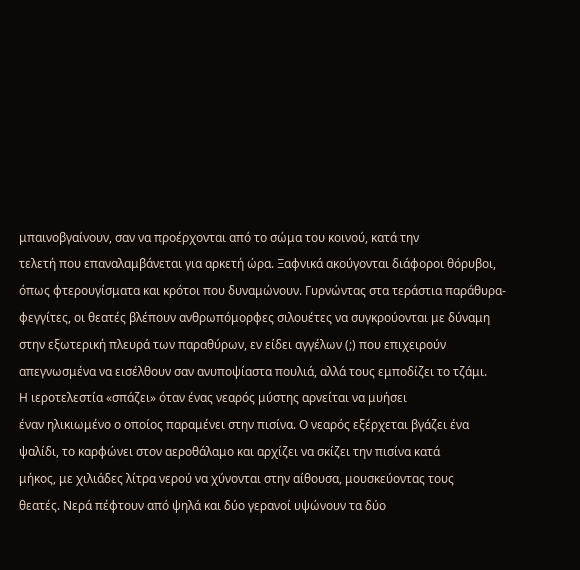μπαινοβγαίνουν, σαν να προέρχονται από το σώμα του κοινού, κατά την
τελετή που επαναλαμβάνεται για αρκετή ώρα. Ξαφνικά ακούγονται διάφοροι θόρυβοι,
όπως φτερουγίσματα και κρότοι που δυναμώνουν. Γυρνώντας στα τεράστια παράθυρα-
φεγγίτες, οι θεατές βλέπουν ανθρωπόμορφες σιλουέτες να συγκρούονται με δύναμη
στην εξωτερική πλευρά των παραθύρων, εν είδει αγγέλων (;) που επιχειρούν
απεγνωσμένα να εισέλθουν σαν ανυποψίαστα πουλιά, αλλά τους εμποδίζει το τζάμι.
Η ιεροτελεστία «σπάζει» όταν ένας νεαρός μύστης αρνείται να μυήσει
έναν ηλικιωμένο ο οποίος παραμένει στην πισίνα. Ο νεαρός εξέρχεται βγάζει ένα
ψαλίδι, το καρφώνει στον αεροθάλαμο και αρχίζει να σκίζει την πισίνα κατά
μήκος, με χιλιάδες λίτρα νερού να χύνονται στην αίθουσα, μουσκεύοντας τους
θεατές. Νερά πέφτουν από ψηλά και δύο γερανοί υψώνουν τα δύο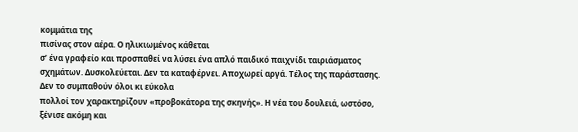κομμάτια της
πισίνας στον αέρα. Ο ηλικιωμένος κάθεται
σ’ ένα γραφείο και προσπαθεί να λύσει ένα απλό παιδικό παιχνίδι ταιριάσματος
σχημάτων. Δυσκολεύεται. Δεν τα καταφέρνει. Αποχωρεί αργά. Τέλος της παράστασης.
Δεν το συμπαθούν όλοι κι εύκολα
πολλοί τον χαρακτηρίζουν «προβοκάτορα της σκηνής». Η νέα του δουλειά, ωστόσο,
ξένισε ακόμη και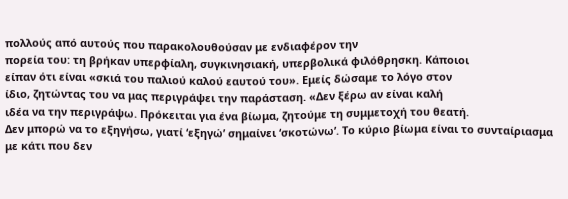πολλούς από αυτούς που παρακολουθούσαν με ενδιαφέρον την
πορεία του: τη βρήκαν υπερφίαλη, συγκινησιακή, υπερβολικά φιλόθρησκη. Κάποιοι
είπαν ότι είναι «σκιά του παλιού καλού εαυτού του». Εμείς δώσαμε το λόγο στον
ίδιο, ζητώντας του να μας περιγράψει την παράσταση. «Δεν ξέρω αν είναι καλή
ιδέα να την περιγράψω. Πρόκειται για ένα βίωμα, ζητούμε τη συμμετοχή του θεατή.
Δεν μπορώ να το εξηγήσω, γιατί ‘εξηγώ’ σημαίνει ‘σκοτώνω’. Το κύριο βίωμα είναι το συνταίριασμα με κάτι που δεν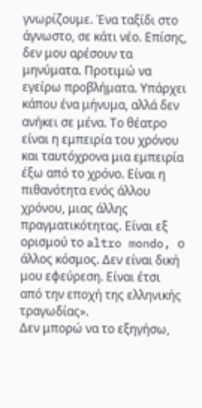γνωρίζουμε. Ένα ταξίδι στο άγνωστο, σε κάτι νέο. Επίσης, δεν μου αρέσουν τα μηνύματα. Προτιμώ να εγείρω προβλήματα. Υπάρχει κάπου ένα μήνυμα, αλλά δεν ανήκει σε μένα. Το θέατρο είναι η εμπειρία του χρόνου και ταυτόχρονα μια εμπειρία έξω από το χρόνο. Είναι η πιθανότητα ενός άλλου χρόνου, μιας άλλης πραγματικότητας. Είναι εξ ορισμού το altro mondo, ο άλλος κόσμος. Δεν είναι δική μου εφεύρεση. Είναι έτσι από την εποχή της ελληνικής τραγωδίας».
Δεν μπορώ να το εξηγήσω,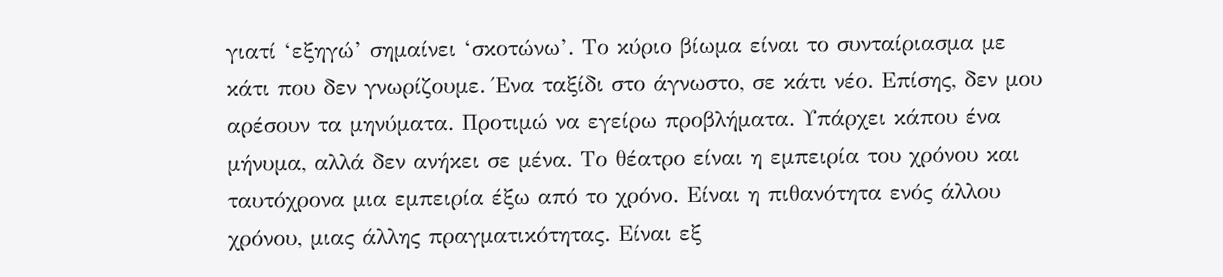γιατί ‘εξηγώ’ σημαίνει ‘σκοτώνω’. Το κύριο βίωμα είναι το συνταίριασμα με κάτι που δεν γνωρίζουμε. Ένα ταξίδι στο άγνωστο, σε κάτι νέο. Επίσης, δεν μου αρέσουν τα μηνύματα. Προτιμώ να εγείρω προβλήματα. Υπάρχει κάπου ένα μήνυμα, αλλά δεν ανήκει σε μένα. Το θέατρο είναι η εμπειρία του χρόνου και ταυτόχρονα μια εμπειρία έξω από το χρόνο. Είναι η πιθανότητα ενός άλλου χρόνου, μιας άλλης πραγματικότητας. Είναι εξ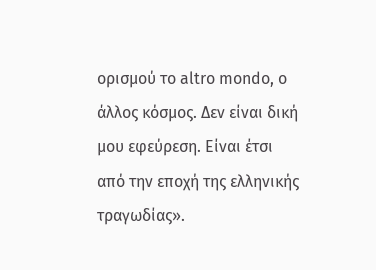ορισμού το altro mondo, ο άλλος κόσμος. Δεν είναι δική μου εφεύρεση. Είναι έτσι από την εποχή της ελληνικής τραγωδίας».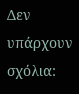Δεν υπάρχουν σχόλια: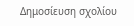Δημοσίευση σχολίου